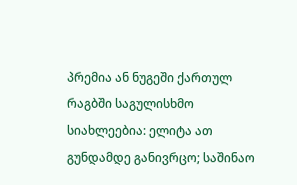პრემია ან ნუგეში ქართულ რაგბში საგულისხმო სიახლეებია: ელიტა ათ გუნდამდე განივრცო; საშინაო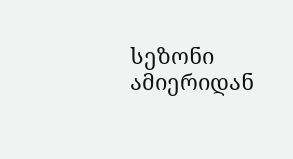სეზონი ამიერიდან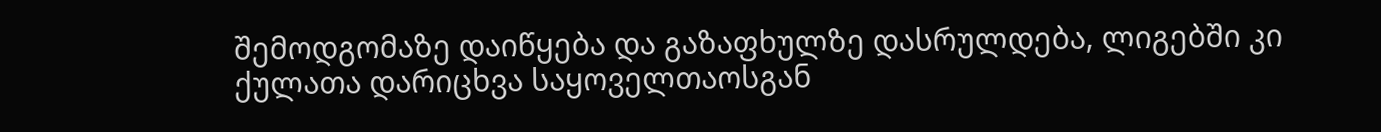შემოდგომაზე დაიწყება და გაზაფხულზე დასრულდება, ლიგებში კი ქულათა დარიცხვა საყოველთაოსგან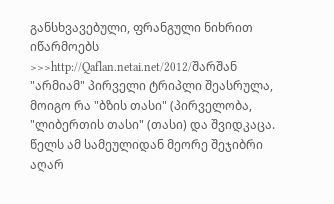განსხვავებული, ფრანგული ნიხრით იწარმოებს >>>http://Qaflan.netai.net/2012/შარშან "არმიამ" პირველი ტრიპლი შეასრულა, მოიგო რა "ბზის თასი" (პირველობა, "ლიბერთის თასი" (თასი) და შვიდკაცა. წელს ამ სამეულიდან მეორე შეჯიბრი აღარ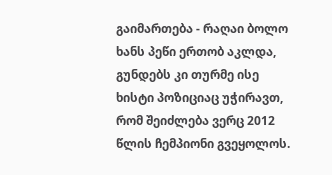გაიმართება - რაღაი ბოლო ხანს პეწი ერთობ აკლდა, გუნდებს კი თურმე ისე ხისტი პოზიციაც უჭირავთ, რომ შეიძლება ვერც 2012 წლის ჩემპიონი გვეყოლოს.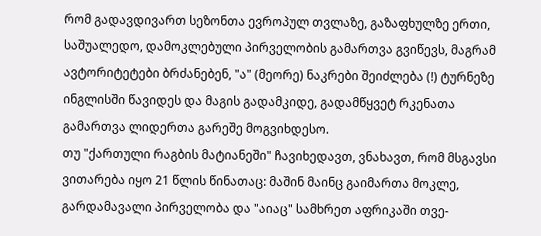რომ გადავდივართ სეზონთა ევროპულ თვლაზე, გაზაფხულზე ერთი, საშუალედო, დამოკლებული პირველობის გამართვა გვიწევს, მაგრამ ავტორიტეტები ბრძანებენ, "ა" (მეორე) ნაკრები შეიძლება (!) ტურნეზე ინგლისში წავიდეს და მაგის გადამკიდე, გადამწყვეტ რკენათა გამართვა ლიდერთა გარეშე მოგვიხდესო.
თუ "ქართული რაგბის მატიანეში" ჩავიხედავთ, ვნახავთ, რომ მსგავსი ვითარება იყო 21 წლის წინათაც: მაშინ მაინც გაიმართა მოკლე, გარდამავალი პირველობა და "აიაც" სამხრეთ აფრიკაში თვე-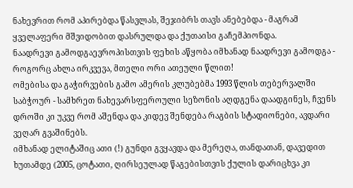ნახევრით რომ აპირებდა წასვლას, შეჯიბრს თავს ანებებდა - მაგრამ ყველაფერი მშვიდობით დასრულდა და ქუთაისი გაჩემპიონდა.
ნაადრევი გამოდგაევროპისთვის ფეხის აწყობა იმხანად ნაადრევი გამოდგა - როგორც ახლა ირკვევა, მთელი ორი ათეული წლით!
ომებისა და გაჭირვების გამო ამერის კლუბებმა 1993 წლის თებერვალში საბჭოურ - სამხრეთ ნახევარსფეროული სეზონის აღდგენა დაადგინეს, ჩვენს დროში კი უკვე რომ აშენდა და კიდევ შენდება რაგბის სტადიონები, ავდარი ვეღარ გვაშინებს.
იმხანად ელიტაშიც ათი (!) გუნდი გვყავდა და მერეღა, თანდათან, დავედით ხუთამდე (2005, ცოტათი, ღირსეულად წაგებისთვის ქულის დარიცხვა კი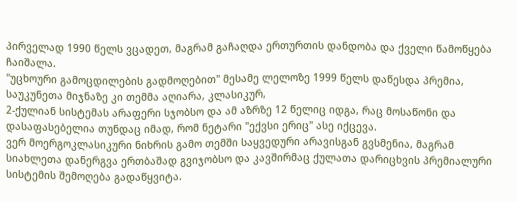პირველად 1990 წელს ვცადეთ, მაგრამ გაჩაღდა ერთურთის დანდობა და ქველი წამოწყება ჩაიშალა.
"უცხოური გამოცდილების გადმოღებით" მესამე ლელოზე 1999 წელს დაწესდა პრემია, საუკუნეთა მიჯნაზე კი თემმა აღიარა, კლასიკურ,
2-ქულიან სისტემას არაფერი სჯობსო და ამ აზრზე 12 წელიც იდგა, რაც მოსაწონი და დასაფასებელია თუნდაც იმად, რომ ნეტარი "ექვსი ერიც" ასე იქცევა.
ვერ მოერგოკლასიკური ნიხრის გამო თემში საყვედური არავისგან გვსმენია, მაგრამ სიახლეთა დანერგვა ერთბაშად გვიჯობსო და კავშირმაც ქულათა დარიცხვის პრემიალური სისტემის შემოღება გადაწყვიტა.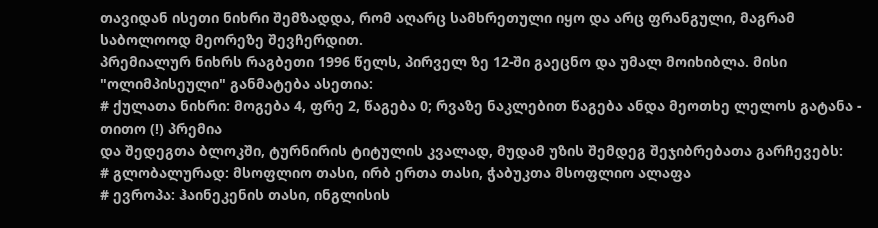თავიდან ისეთი ნიხრი შემზადდა, რომ აღარც სამხრეთული იყო და არც ფრანგული, მაგრამ საბოლოოდ მეორეზე შევჩერდით.
პრემიალურ ნიხრს რაგბეთი 1996 წელს, პირველ ზე 12-ში გაეცნო და უმალ მოიხიბლა. მისი "ოლიმპისეული" განმატება ასეთია:
# ქულათა ნიხრი: მოგება 4, ფრე 2, წაგება 0; რვაზე ნაკლებით წაგება ანდა მეოთხე ლელოს გატანა - თითო (!) პრემია
და შედეგთა ბლოკში, ტურნირის ტიტულის კვალად, მუდამ უზის შემდეგ შეჯიბრებათა გარჩევებს:
# გლობალურად: მსოფლიო თასი, ირბ ერთა თასი, ჭაბუკთა მსოფლიო ალაფა
# ევროპა: ჰაინეკენის თასი, ინგლისის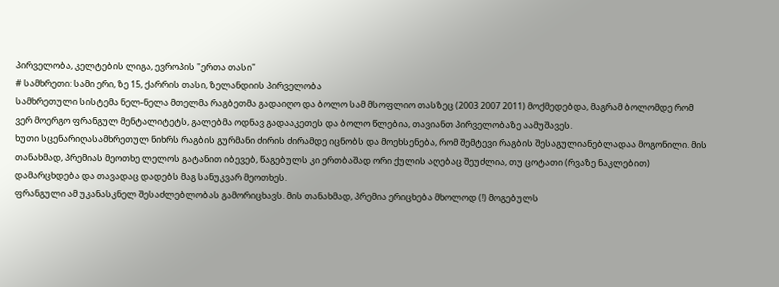პირველობა, კელტების ლიგა, ევროპის "ერთა თასი"
# სამხრეთი: სამი ერი, ზე 15, ქარრის თასი, ზელანდიის პირველობა
სამხრეთული სისტემა ნელ-ნელა მთელმა რაგბეთმა გადაიღო და ბოლო სამ მსოფლიო თასზეც (2003 2007 2011) მოქმედებდა, მაგრამ ბოლომდე რომ ვერ მოერგო ფრანგულ მენტალიტეტს, გალებმა ოდნავ გადააკეთეს და ბოლო წლებია, თავიანთ პირველობაზე აამუშავეს.
ხუთი სცენარიღასამხრეთულ ნიხრს რაგბის გურმანი ძირის ძირამდე იცნობს და მოეხსენება, რომ შემტევი რაგბის შესაგულიანებლადაა მოგონილი. მის თანახმად, პრემიას მეოთხე ლელოს გატანით იბევებ, წაგებულს კი ერთბაშად ორი ქულის აღებაც შეუძლია, თუ ცოტათი (რვაზე ნაკლებით) დამარცხდება და თავადაც დადებს მაგ სანუკვარ მეოთხეს.
ფრანგული ამ უკანასკნელ შესაძლებლობას გამორიცხავს. მის თანახმად, პრემია ერიცხება მხოლოდ (!) მოგებულს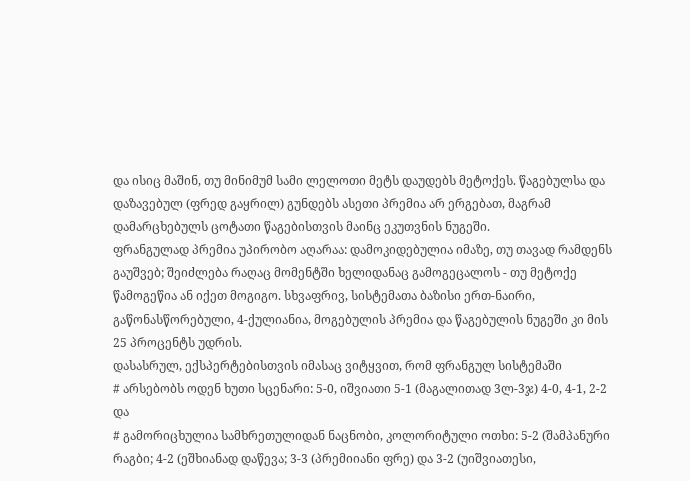და ისიც მაშინ, თუ მინიმუმ სამი ლელოთი მეტს დაუდებს მეტოქეს. წაგებულსა და დაზავებულ (ფრედ გაყრილ) გუნდებს ასეთი პრემია არ ერგებათ, მაგრამ დამარცხებულს ცოტათი წაგებისთვის მაინც ეკუთვნის ნუგეში.
ფრანგულად პრემია უპირობო აღარაა: დამოკიდებულია იმაზე, თუ თავად რამდენს გაუშვებ; შეიძლება რაღაც მომენტში ხელიდანაც გამოგეცალოს - თუ მეტოქე წამოგეწია ან იქეთ მოგიგო. სხვაფრივ, სისტემათა ბაზისი ერთ-ნაირი, გაწონასწორებული, 4-ქულიანია, მოგებულის პრემია და წაგებულის ნუგეში კი მის 25 პროცენტს უდრის.
დასასრულ, ექსპერტებისთვის იმასაც ვიტყვით, რომ ფრანგულ სისტემაში
# არსებობს ოდენ ხუთი სცენარი: 5-0, იშვიათი 5-1 (მაგალითად 3ლ-3ჯ) 4-0, 4-1, 2-2 და
# გამორიცხულია სამხრეთულიდან ნაცნობი, კოლორიტული ოთხი: 5-2 (შამპანური რაგბი; 4-2 (ეშხიანად დაწევა; 3-3 (პრემიიანი ფრე) და 3-2 (უიშვიათესი,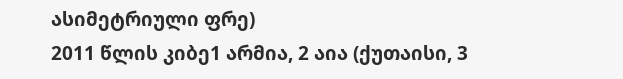ასიმეტრიული ფრე)
2011 წლის კიბე1 არმია, 2 აია (ქუთაისი, 3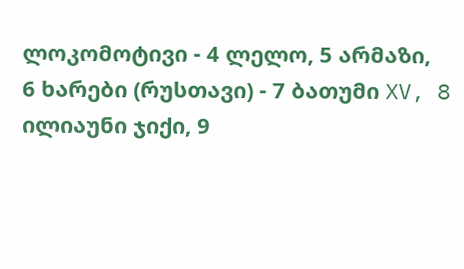ლოკომოტივი - 4 ლელო, 5 არმაზი,
6 ხარები (რუსთავი) - 7 ბათუმი XV, 8 ილიაუნი ჯიქი, 9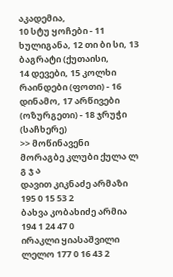აკადემია,
10 სტუ ყოჩები - 11 ხულიგანა, 12 თი ბი სი, 13 ბაგრატი (ქუთაისი,
14 დევები, 15 კოლხი რაინდები (ფოთი) - 16 დინამო, 17 არწივები (ოზურგეთი) - 18 ჯრუჭი (საჩხერე)
>> მოწინავენი
მორაგბე კლუბი ქულა ლ გ ჯ ა
დავით კიკნაძე არმაზი 195 0 15 53 2
ბახვა კობახიძე არმია 194 1 24 47 0
ირაკლი ყიასაშვილი ლელო 177 0 16 43 2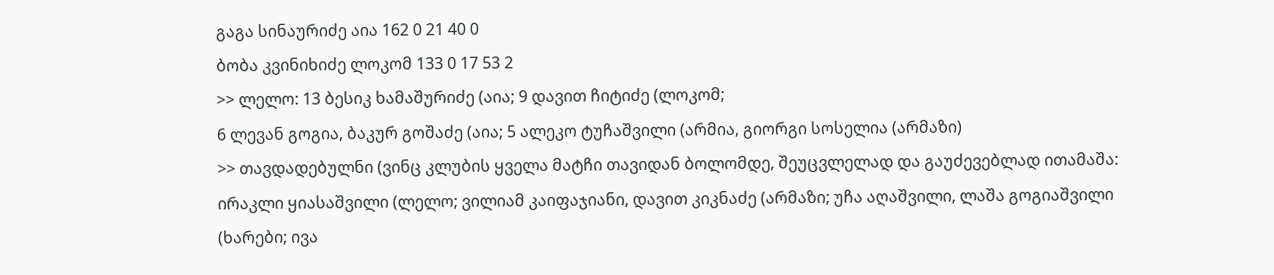გაგა სინაურიძე აია 162 0 21 40 0
ბობა კვინიხიძე ლოკომ 133 0 17 53 2
>> ლელო: 13 ბესიკ ხამაშურიძე (აია; 9 დავით ჩიტიძე (ლოკომ;
6 ლევან გოგია, ბაკურ გოშაძე (აია; 5 ალეკო ტუჩაშვილი (არმია, გიორგი სოსელია (არმაზი)
>> თავდადებულნი (ვინც კლუბის ყველა მატჩი თავიდან ბოლომდე, შეუცვლელად და გაუძევებლად ითამაშა:
ირაკლი ყიასაშვილი (ლელო; ვილიამ კაიფაჯიანი, დავით კიკნაძე (არმაზი; უჩა აღაშვილი, ლაშა გოგიაშვილი (ხარები; ივა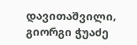დავითაშვილი, გიორგი ჭუაძე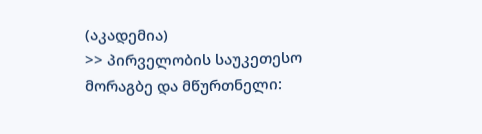(აკადემია)
>> პირველობის საუკეთესო მორაგბე და მწურთნელი: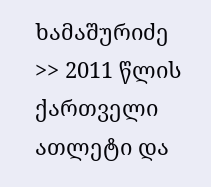ხამაშურიძე
>> 2011 წლის ქართველი ათლეტი და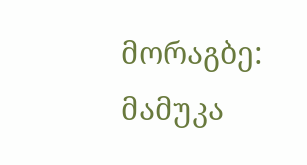მორაგბე: მამუკა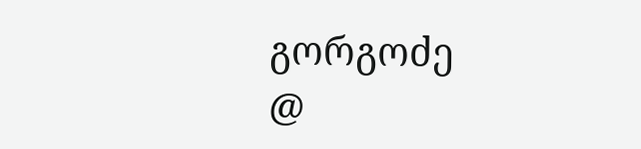გორგოძე
@